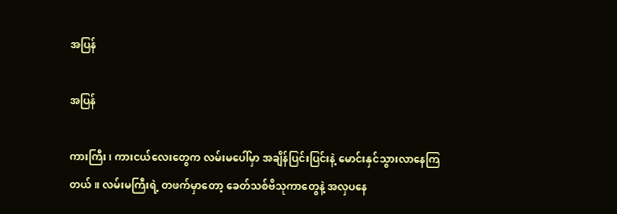အပြန်

အပြန်

ကားကြီး၊ ကားငယ်လေးတွေက လမ်းမပေါ်မှာ အချိန်ပြင်းပြင်းနဲ့ မောင်းနှင်သွားလာနေကြတယ်။ လမ်းမကြီးရဲ့ တဖက်မှာတော့ ခေတ်သစ်ဗိသုကာတွေနဲ့ အလှပနေ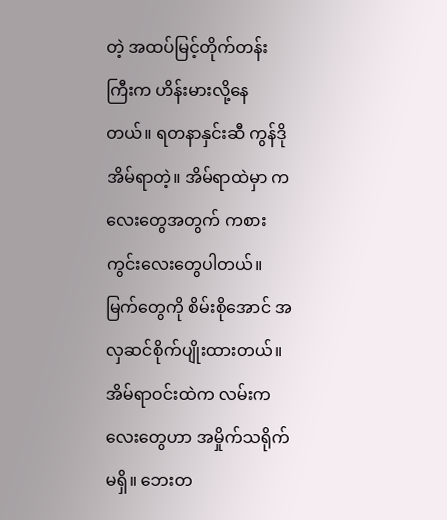တဲ့ အထပ်မြင့်တိုက်တန်းကြီးက ဟိန်းမားလို့နေတယ်။ ရတနာနှင်းဆီ ကွန်ဒို အိမ်ရာတဲ့။ အိမ်ရာထဲမှာ ကလေးတွေအတွက် ကစားကွင်းလေးတွေပါတယ်။ မြက်တွေကို စိမ်းစိုအောင် အလှဆင်စိုက်ပျိုးထားတယ်။ အိမ်ရာဝင်းထဲက လမ်းကလေးတွေဟာ အမှိုက်သရိုက် မရှိ။ ဘေးတ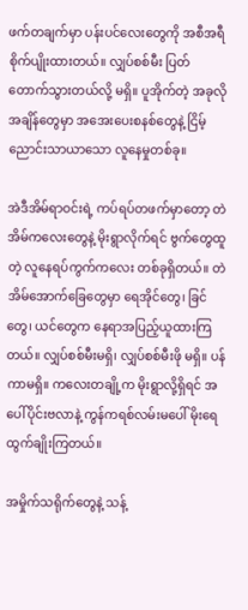ဖက်တချက်မှာ ပန်းပင်လေးတွေကို အစီအရီ စိုက်ပျိုးထားတယ်။ လျှပ်စစ်မီး ပြတ်တောက်သွားတယ်လို့ မရှိ။ ပူအိုက်တဲ့ အခုလိုအချိန်တွေမှာ အအေးပေးစနစ်တွေနဲ့ ငြိမ့်ညောင်းသာယာသော လူနေမှုတစ်ခု။

အဲဒီအိမ်ရာဝင်းရဲ့ ကပ်ရပ်တဖက်မှာတော့ တဲအိမ်ကလေးတွေနဲ့ မိုးရွာလိုက်ရင် ဗွက်တွေထူတဲ့ လူနေရပ်ကွက်ကလေး တစ်ခုရှိတယ်။ တဲအိမ်အောက်ခြေတွေမှာ ရေအိုင်တွေ၊ ခြင်တွေ၊ ယင်တွေက နေရာအပြည့်ယူထားကြတယ်။ လျှပ်စစ်မီးမရှိ၊ လျှပ်စစ်မီးဖို မရှိ။ ပန်ကာမရှိ။ ကလေးတချို့က မိုးရွာလို့ရှိရင် အပေါ်ပိုင်းဗလာနဲ့ ကွန်ကရစ်လမ်းမပေါ် မိုးရေထွက်ချိုးကြတယ်။

အမှိုက်သရိုက်တွေနဲ့ သန့်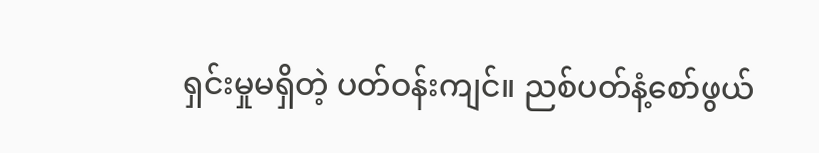ရှင်းမှုမရှိတဲ့ ပတ်ဝန်းကျင်။ ညစ်ပတ်နံ့စော်ဖွယ်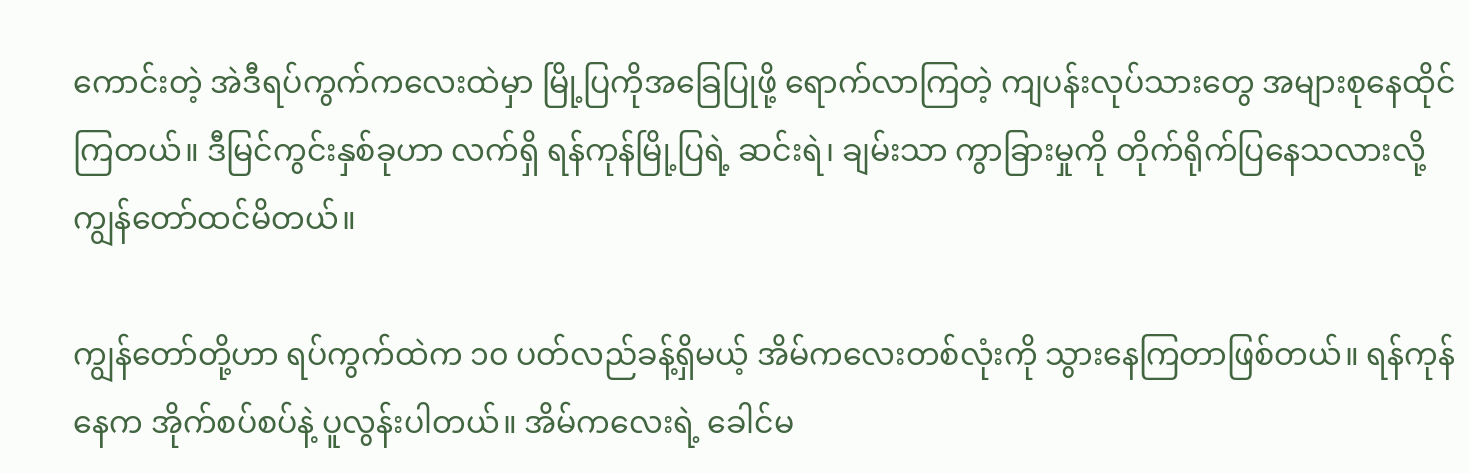ကောင်းတဲ့ အဲဒီရပ်ကွက်ကလေးထဲမှာ မြို့ပြကိုအခြေပြုဖို့ ရောက်လာကြတဲ့ ကျပန်းလုပ်သားတွေ အများစုနေထိုင်ကြတယ်။ ဒီမြင်ကွင်းနှစ်ခုဟာ လက်ရှိ ရန်ကုန်မြို့ပြရဲ့ ဆင်းရဲ၊ ချမ်းသာ ကွာခြားမှုကို တိုက်ရိုက်ပြနေသလားလို့ ကျွန်တော်ထင်မိတယ်။

ကျွန်တော်တို့ဟာ ရပ်ကွက်ထဲက ၁၀ ပတ်လည်ခန့်ရှိမယ့် အိမ်ကလေးတစ်လုံးကို သွားနေကြတာဖြစ်တယ်။ ရန်ကုန်နေက အိုက်စပ်စပ်နဲ့ ပူလွန်းပါတယ်။ အိမ်ကလေးရဲ့ ခေါင်မ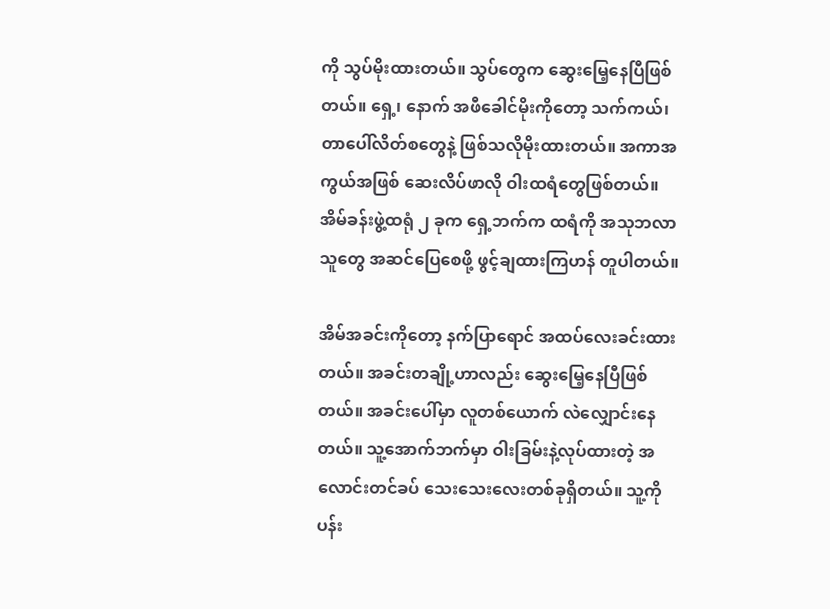ကို သွပ်မိုးထားတယ်။ သွပ်တွေက ဆွေးမြေ့နေပြီဖြစ်တယ်။ ရှေ့၊ နောက် အဖီခေါင်မိုးကိုတော့ သက်ကယ်၊ တာပေါ်လိတ်စတွေနဲ့ ဖြစ်သလိုမိုးထားတယ်။ အကာအကွယ်အဖြစ် ဆေးလိပ်ဖာလို ဝါးထရံတွေဖြစ်တယ်။ အိမ်ခန်းဖွဲ့ထရုံ ၂ ခုက ရှေ့ဘက်က ထရံကို အသုဘလာသူတွေ အဆင်ပြေစေဖို့ ဖွင့်ချထားကြဟန် တူပါတယ်။

အိမ်အခင်းကိုတော့ နက်ပြာရောင် အထပ်လေးခင်းထားတယ်။ အခင်းတချို့ဟာလည်း ဆွေးမြေ့နေပြီဖြစ်တယ်။ အခင်းပေါ်မှာ လူတစ်ယောက် လဲလျှောင်းနေတယ်။ သူ့အောက်ဘက်မှာ ဝါးခြမ်းနဲ့လုပ်ထားတဲ့ အလောင်းတင်ခပ် သေးသေးလေးတစ်ခုရှိတယ်။ သူ့ကို ပန်း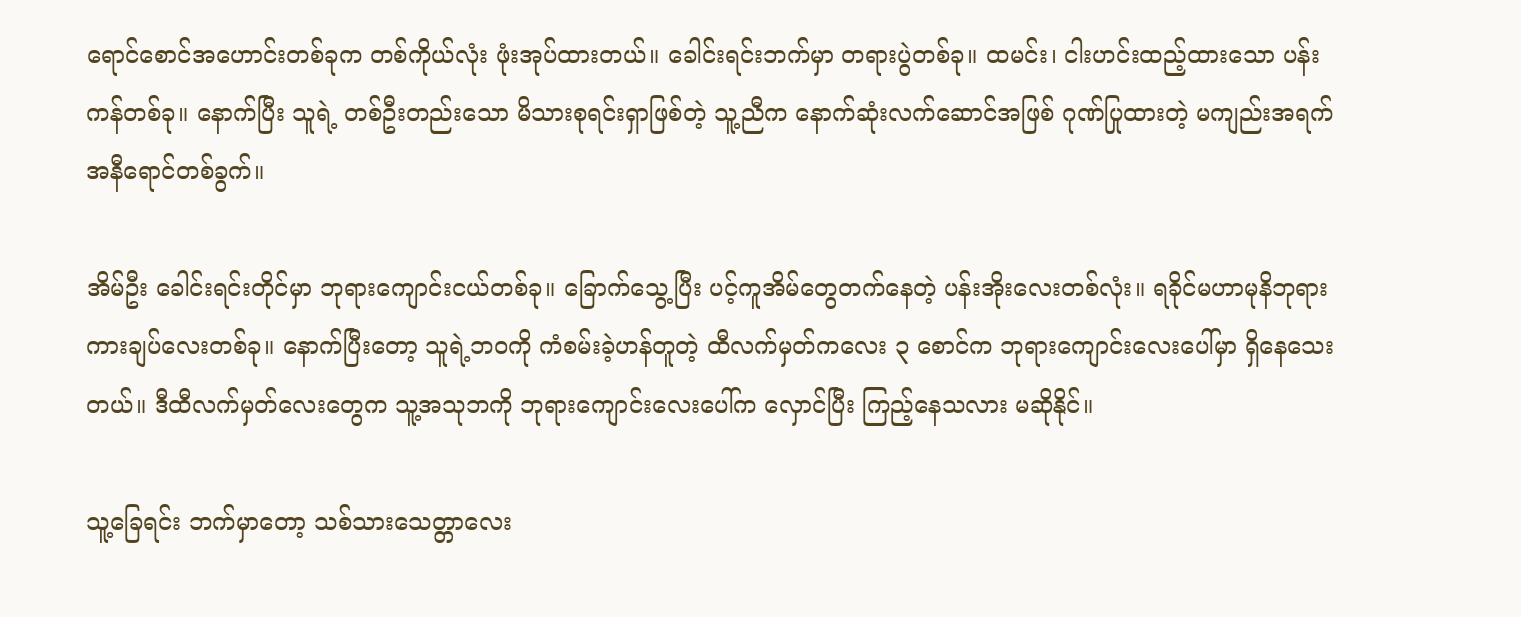ရောင်စောင်အဟောင်းတစ်ခုက တစ်ကိုယ်လုံး ဖုံးအုပ်ထားတယ်။ ခေါင်းရင်းဘက်မှာ တရားပွဲတစ်ခု။ ထမင်း၊ ငါးဟင်းထည့်ထားသော ပန်းကန်တစ်ခု။ နောက်ပြီး သူရဲ့ တစ်ဦးတည်းသော မိသားစုရင်းရှာဖြစ်တဲ့ သူ့ညီက နောက်ဆုံးလက်ဆောင်အဖြစ် ဂုဏ်ပြုထားတဲ့ မကျည်းအရက် အနီရောင်တစ်ခွက်။

အိမ်ဦး ခေါင်းရင်းတိုင်မှာ ဘုရားကျောင်းငယ်တစ်ခု။ ခြောက်သွေ့ပြီး ပင့်ကူအိမ်တွေတက်နေတဲ့ ပန်းအိုးလေးတစ်လုံး။ ရခိုင်မဟာမုနိဘုရား ကားချပ်လေးတစ်ခု။ နောက်ပြီးတော့ သူရဲ့ဘဝကို ကံစမ်းခဲ့ဟန်တူတဲ့ ထီလက်မှတ်ကလေး ၃ စောင်က ဘုရားကျောင်းလေးပေါ်မှာ ရှိနေသေးတယ်။ ဒီထီလက်မှတ်လေးတွေက သူ့အသုဘကို ဘုရားကျောင်းလေးပေါ်က လှောင်ပြီး ကြည့်နေသလား မဆိုနိုင်။

သူ့ခြေရင်း ဘက်မှာတော့ သစ်သားသေတ္တာလေး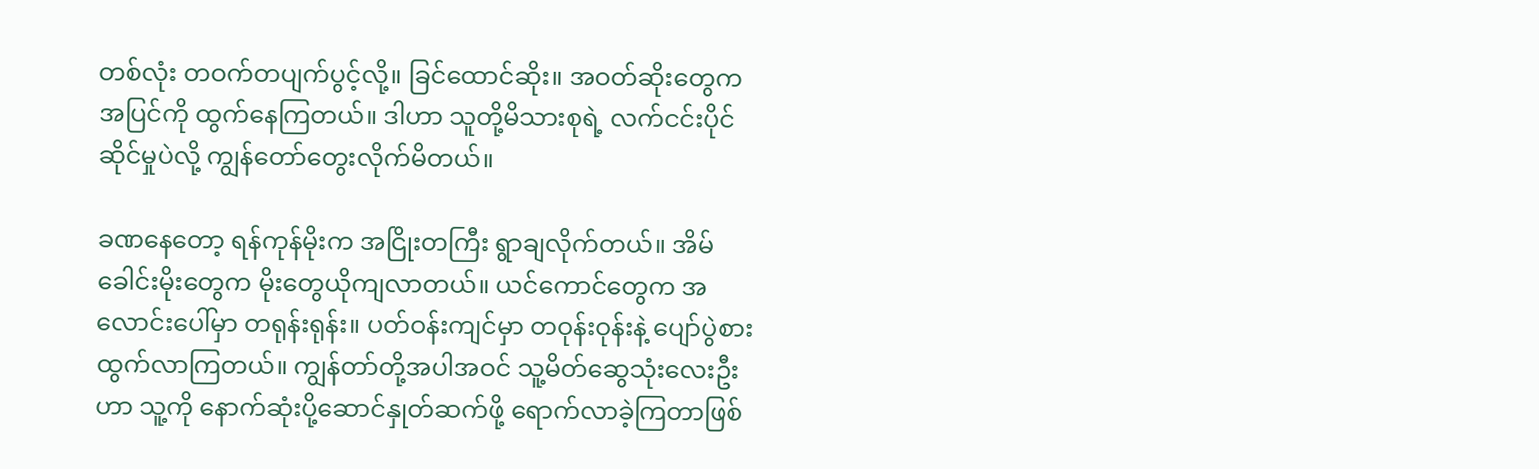တစ်လုံး တဝက်တပျက်ပွင့်လို့။ ခြင်ထောင်ဆိုး။ အဝတ်ဆိုးတွေက အပြင်ကို ထွက်နေကြတယ်။ ဒါဟာ သူတို့မိသားစုရဲ့ လက်ငင်းပိုင်ဆိုင်မှုပဲလို့ ကျွန်တော်တွေးလိုက်မိတယ်။

ခဏနေတော့ ရန်ကုန်မိုးက အငြိုးတကြီး ရွာချလိုက်တယ်။ အိမ်ခေါင်းမိုးတွေက မိုးတွေယိုကျလာတယ်။ ယင်ကောင်တွေက အလောင်းပေါ်မှာ တရုန်းရုန်း။ ပတ်ဝန်းကျင်မှာ တဝုန်းဝုန်းနဲ့ ပျော်ပွဲစားထွက်လာကြတယ်။ ကျွန်တာ်တို့အပါအဝင် သူ့မိတ်ဆွေသုံးလေးဦးဟာ သူ့ကို နောက်ဆုံးပို့ဆောင်နှုတ်ဆက်ဖို့ ရောက်လာခဲ့ကြတာဖြစ်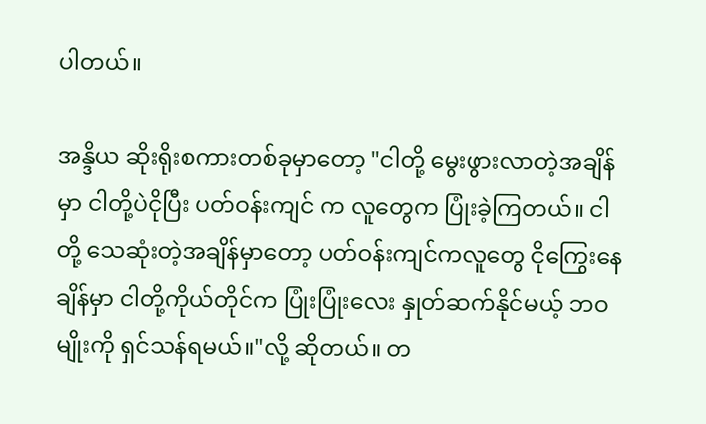ပါတယ်။

အန္ဒိယ ဆိုးရိုးစကားတစ်ခုမှာတော့ "ငါတို့ မွေးဖွားလာတဲ့အချိန်မှာ ငါတို့ပဲငိုပြီး ပတ်ဝန်းကျင် က လူတွေက ပြုံးခဲ့ကြတယ်။ ငါတို့ သေဆုံးတဲ့အချိန်မှာတော့ ပတ်ဝန်းကျင်ကလူတွေ ငိုကြွေးနေချိန်မှာ ငါတို့ကိုယ်တိုင်က ပြုံးပြုံးလေး နှုတ်ဆက်နိုင်မယ့် ဘဝမျိုးကို ရှင်သန်ရမယ်။"လို့ ဆိုတယ်။ တ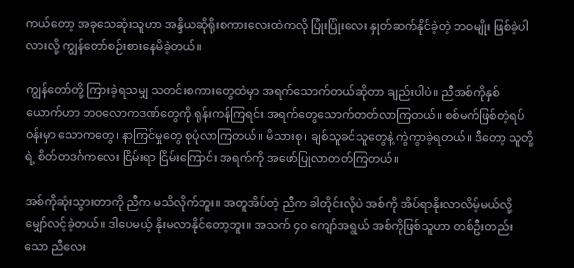ကယ်တော့ အခုသေဆုံးသူဟာ အန္ဒိယဆိုရိုးစကားလေးထဲကလို ပြုံးပြုံးလေး နှုတ်ဆက်နိုင်ခဲ့တဲ့ ဘဝမျိုး ဖြစ်ခဲ့ပါလားလို့ ကျွန်တော်စဉ်းစားနေမိခဲ့တယ်။

ကျွန်တော်တို့ ကြားခဲ့ရသမျှ သတင်းစကားတွေထဲမှာ အရက်သောက်တယ်ဆိုတာ ချည်းပါပဲ။ ညီအစ်ကိုနှစ်ယောက်ဟာ ဘဝလောကဒဏ်တွေကို ရုန်းကန်ကြရင်း အရက်တွေသောက်တတ်လာကြတယ်။ စစ်မက်ဖြစ်တဲ့ရပ်ဝန်းမှာ သောကတွေ၊ နာကြင်မှုတွေ စုပုံလာကြတယ်။ မိသားစု၊ ချစ်သူခင်သူတွေနဲ့ ကွဲကွာခဲ့ရတယ်။ ဒီတော့ သူတို့ရဲ့ စိတ်တဒင်္ဂကလေး ငြိမ်းရာ ငြိမ်းကြောင်း အရက်ကို အဖော်ပြုလာတတ်ကြတယ်။

အစ်ကိုဆုံးသွားတာကို ညီက မသိလိုက်ဘူး။ အတူအိပ်တဲ့ ညီက ခါတိုင်းလိုပဲ အစ်ကို အိပ်ရာနိုးလာလိမ့်မယ်လို့ မျှော်လင့်ခဲ့တယ်။ ဒါပေမယ့် နိုးမလာနိုင်တော့ဘူး။ အသက် ၄၀ ကျော်အရွယ် အစ်ကိုဖြစ်သူဟာ တစ်ဦးတည်းသော ညီလေး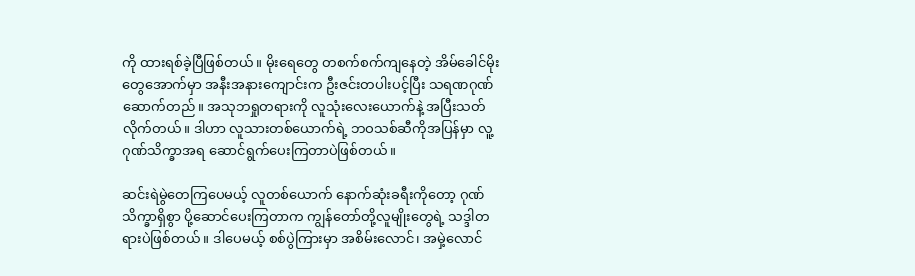ကို ထားရစ်ခဲ့ပြီဖြစ်တယ်။ မိုးရေတွေ တစက်စက်ကျနေတဲ့ အိမ်ခေါင်မိုးတွေအောက်မှာ အနီးအနားကျောင်းက ဦးဇင်းတပါးပင့်ပြီး သရဏဂုဏ်ဆောက်တည်။ အသုဘရှုတရားကို လူသုံးလေးယောက်နဲ့ အပြီးသတ်လိုက်တယ်။ ဒါဟာ လူသားတစ်ယောက်ရဲ့ ဘဝသစ်ဆီကိုအပြန်မှာ လူ့ဂုဏ်သိက္ခာအရ ဆောင်ရွက်ပေးကြတာပဲဖြစ်တယ်။

ဆင်းရဲမွဲတေကြပေမယ့် လူတစ်ယောက် နောက်ဆုံးခရီးကိုတော့ ဂုဏ်သိက္ခာရှိစွာ ပို့ဆောင်ပေးကြတာက ကျွန်တော်တို့လူမျိုးတွေရဲ့ သဒ္ဒါတရားပဲဖြစ်တယ်။ ဒါပေမယ့် စစ်ပွဲကြားမှာ အစိမ်းလောင်၊ အမှဲ့လောင်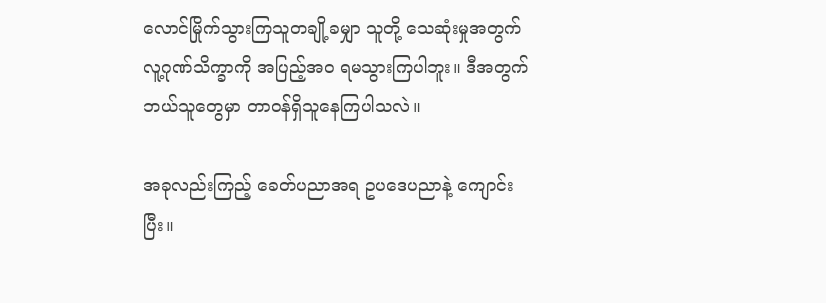လောင်မြိုက်သွားကြသူတချို့ခမျှာ သူတို့ သေဆုံးမှုအတွက် လူ့ဂုဏ်သိက္ခာကို အပြည့်အဝ ရမသွားကြပါဘူး။ ဒီအတွက် ဘယ်သူတွေမှာ တာဝန်ရှိသူနေကြပါသလဲ။

အခုလည်းကြည့် ခေတ်ပညာအရ ဥပဒေပညာနဲ့ ကျောင်းပြီး။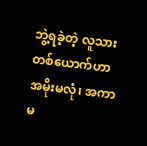ဘွဲ့ရခဲ့တဲ့ လူသားတစ်ယောက်ဟာ အမိုးမလုံ၊ အကာမ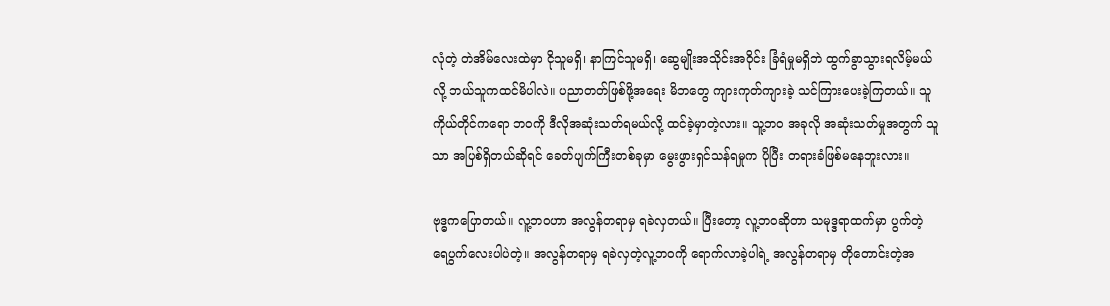လုံတဲ့ တဲအိမ်လေးထဲမှာ ငိုသူမရှိ၊ နာကြင်သူမရှိ၊ ဆွေမျိုးအသိုင်းအဝိုင်း ခြံရံမှုမရှိဘဲ ထွက်ခွာသွားရလိမ့်မယ်လို့ ဘယ်သူကထင်မိပါလဲ။ ပညာတတ်ဖြစ်ဖို့အရေး မိဘတွေ ကျားကုတ်ကျားခဲ့ သင်ကြားပေးခဲ့ကြတယ်။ သူကိုယ်တိုင်ကရော ဘဝကို ဒီလိုအဆုံးသတ်ရမယ်လို့ ထင်ခဲ့မှာတဲ့လား။ သူ့ဘဝ အခုလို အဆုံးသတ်မှုအတွက် သူသာ အပြစ်ရှိတယ်ဆိုရင် ခေတ်ပျက်ကြီးတစ်ခုမှာ မွေးဖွားရှင်သန်ရမှုက ပိုပြီး တရားခံဖြစ်မနေဘူးလား။

ဗုဒ္ဓကပြောတယ်။ လူ့ဘဝဟာ အလွန်တရာမှ ရခဲလှတယ်။ ပြီးတော့ လူ့ဘဝဆိုတာ သမုဒ္ဒရာထက်မှာ ပွက်တဲ့ ရေပွက်လေးပါပဲတဲ့။ အလွန်တရာမှ ရခဲလှတဲ့လူ့ဘဝကို ရောက်လာခဲ့ပါရဲ့ အလွန်တရာမှ တိုတောင်းတဲ့အ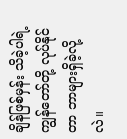ချိန်ဖြစ်မှန်း သိခဲ့ပါရဲ့ ကျွန်တော်တို့ လုပ်နိုင်တာ ဘာများရှိခဲ့လို့လဲ။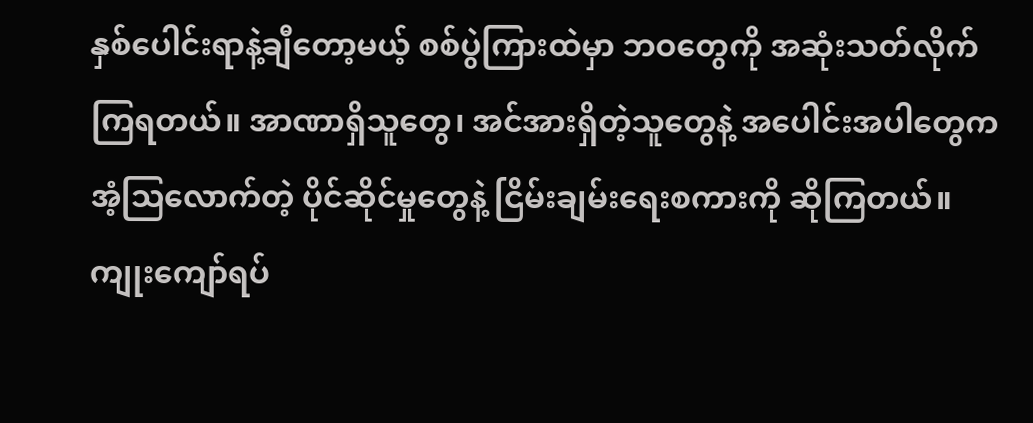နှစ်ပေါင်းရာနဲ့ချီတော့မယ့် စစ်ပွဲကြားထဲမှာ ဘဝတွေကို အဆုံးသတ်လိုက်ကြရတယ်။ အာဏာရှိသူတွေ၊ အင်အားရှိတဲ့သူတွေနဲ့ အပေါင်းအပါတွေက အံ့ဩလောက်တဲ့ ပိုင်ဆိုင်မှုတွေနဲ့ ငြိမ်းချမ်းရေးစကားကို ဆိုကြတယ်။ ကျုးကျော်ရပ်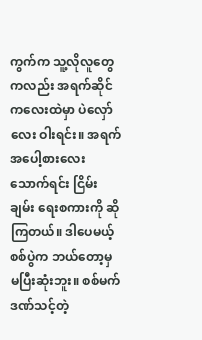ကွက်က သူ့လိုလူတွေကလည်း အရက်ဆိုင်ကလေးထဲမှာ ပဲလှော်လေး ဝါးရင်း။ အရက်အပေါ့စားလေးသောက်ရင်း ငြိမ်းချမ်း ရေးစကားကို ဆိုကြတယ်။ ဒါပေမယ့် စစ်ပွဲက ဘယ်တော့မှ မပြီးဆုံးဘူး။ စစ်မက်ဒဏ်သင့်တဲ့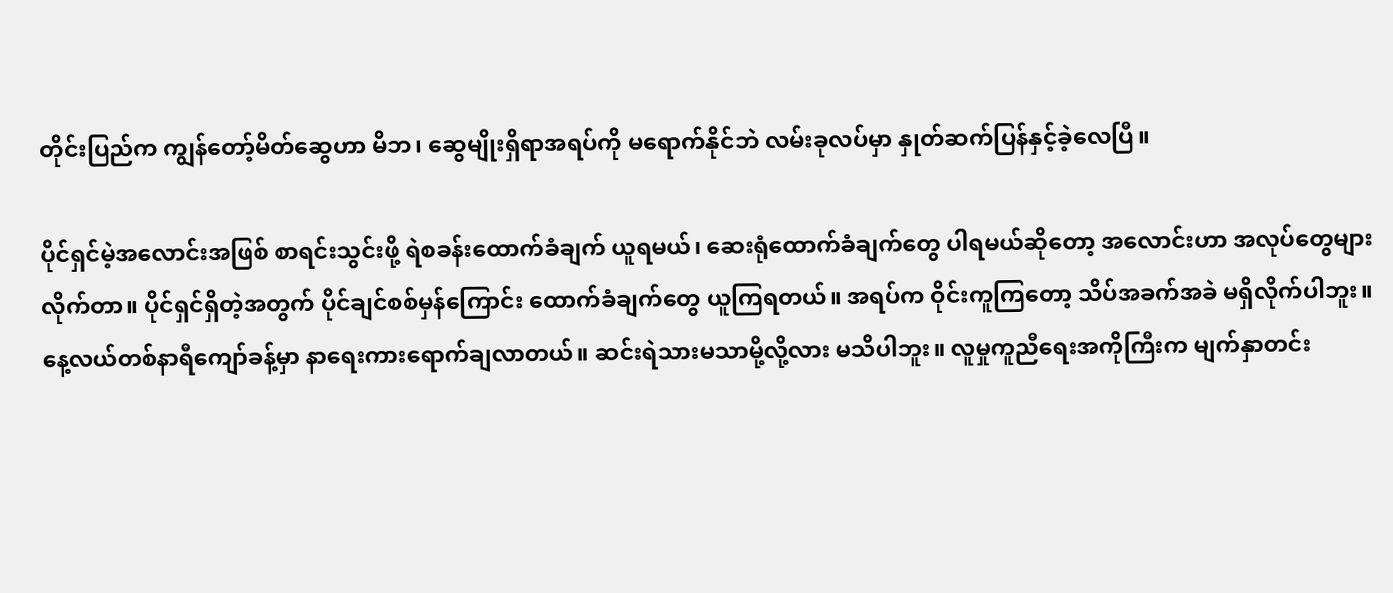တိုင်းပြည်က ကျွန်တော့်မိတ်ဆွေဟာ မိဘ၊ ဆွေမျိုးရှိရာအရပ်ကို မရောက်နိုင်ဘဲ လမ်းခုလပ်မှာ နှုတ်ဆက်ပြန်နှင့်ခဲ့လေပြီ။

ပိုင်ရှင်မဲ့အလောင်းအဖြစ် စာရင်းသွင်းဖို့ ရဲစခန်းထောက်ခံချက် ယူရမယ်၊ ဆေးရုံထောက်ခံချက်တွေ ပါရမယ်ဆိုတော့ အလောင်းဟာ အလုပ်တွေများလိုက်တာ။ ပိုင်ရှင်ရှိတဲ့အတွက် ပိုင်ချင်စစ်မှန်ကြောင်း ထောက်ခံချက်တွေ ယူကြရတယ်။ အရပ်က ဝိုင်းကူကြတော့ သိပ်အခက်အခဲ မရှိလိုက်ပါဘူး။ နေ့လယ်တစ်နာရီကျော်ခန့်မှာ နာရေးကားရောက်ချလာတယ်။ ဆင်းရဲသားမသာမို့လို့လား မသိပါဘူး။ လူမှုကူညီရေးအကိုကြီးက မျက်နှာတင်း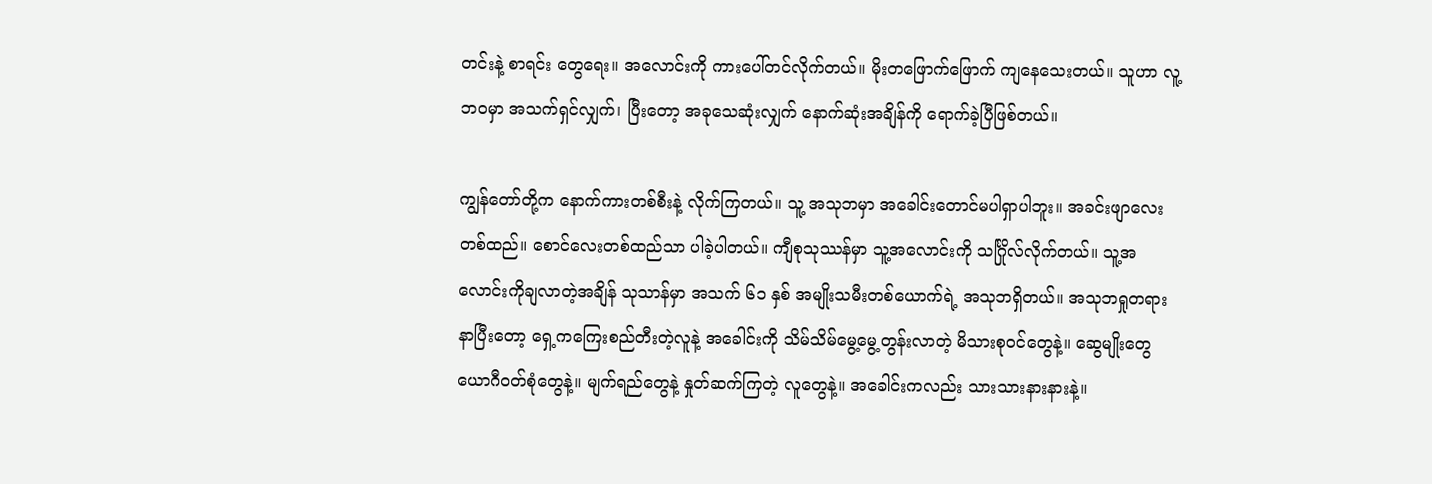တင်းနဲ့ စာရင်း တွေရေး။ အလောင်းကို ကားပေါ်တင်လိုက်တယ်။ မိုးတဖြောက်ဖြောက် ကျနေသေးတယ်။ သူဟာ လူ့ဘဝမှာ အသက်ရှင်လျှက်၊ ပြီးတော့ အခုသေဆုံးလျှက် နောက်ဆုံးအချိန်ကို ရောက်ခဲ့ပြီဖြစ်တယ်။

ကျွန်တော်တို့က နောက်ကားတစ်စီးနဲ့ လိုက်ကြတယ်။ သူ့ အသုဘမှာ အခေါင်းတောင်မပါရှာပါဘူး။ အခင်းဖျာလေးတစ်ထည်။ စောင်လေးတစ်ထည်သာ ပါခဲ့ပါတယ်။ ကျီစုသုဿန်မှာ သူ့အလောင်းကို သင်္ဂြိုလ်လိုက်တယ်။ သူ့အလောင်းကိုချလာတဲ့အချိန် သုသာန်မှာ အသက် ၆၁ နှစ် အမျိုးသမီးတစ်ယောက်ရဲ့ အသုဘရှိတယ်။ အသုဘရှုတရားနာပြီးတော့ ရှေ့ကကြေးစည်တီးတဲ့လူနဲ့ အခေါင်းကို သိမ်သိမ်မွေ့မွေ့တွန်းလာတဲ့ မိသားစုဝင်တွေနဲ့။ ဆွေမျိုးတွေ ယောဂီဝတ်စုံတွေနဲ့။ မျက်ရည်တွေနဲ့ နှုတ်ဆက်ကြတဲ့ လူတွေနဲ့။ အခေါင်းကလည်း သားသားနားနားနဲ့။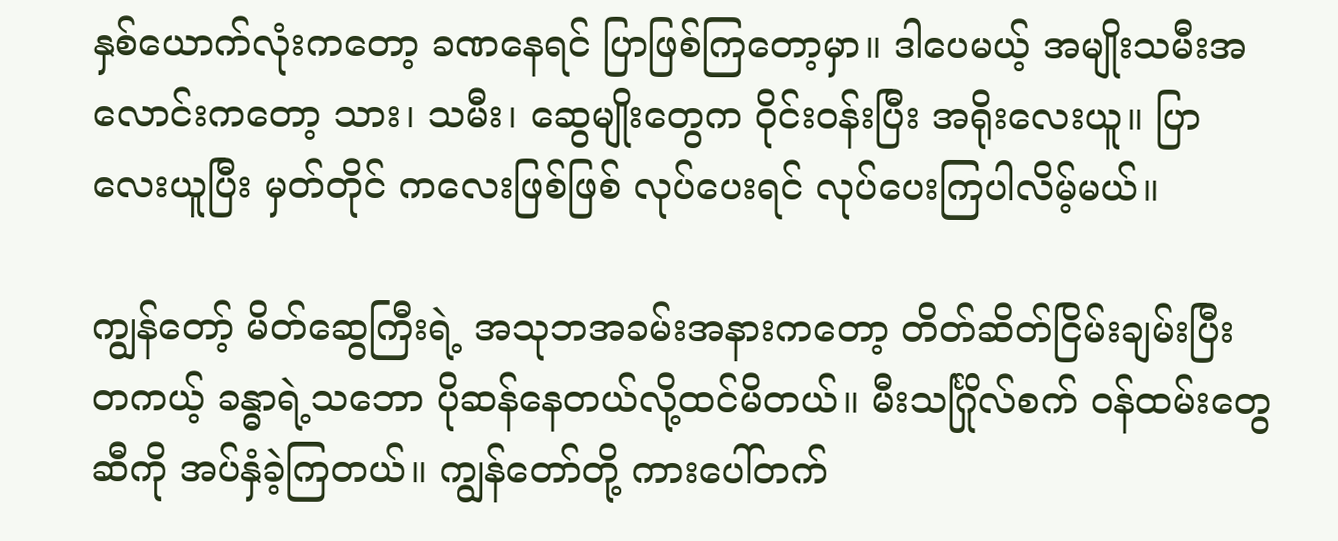နှစ်ယောက်လုံးကတော့ ခဏနေရင် ပြာဖြစ်ကြတော့မှာ။ ဒါပေမယ့် အမျိုးသမီးအလောင်းကတော့ သား၊ သမီး၊ ဆွေမျိုးတွေက ဝိုင်းဝန်းပြီး အရိုးလေးယူ။ ပြာလေးယူပြီး မှတ်တိုင် ကလေးဖြစ်ဖြစ် လုပ်ပေးရင် လုပ်ပေးကြပါလိမ့်မယ်။

ကျွန်တော့် မိတ်ဆွေကြီးရဲ့ အသုဘအခမ်းအနားကတော့ တိတ်ဆိတ်ငြိမ်းချမ်းပြီး တကယ့် ခန္ဓာရဲ့သဘော ပိုဆန်နေတယ်လို့ထင်မိတယ်။ မီးသင်္ဂြိုလ်စက် ဝန်ထမ်းတွေဆီကို အပ်နှံခဲ့ကြတယ်။ ကျွန်တော်တို့ ကားပေါ်တက်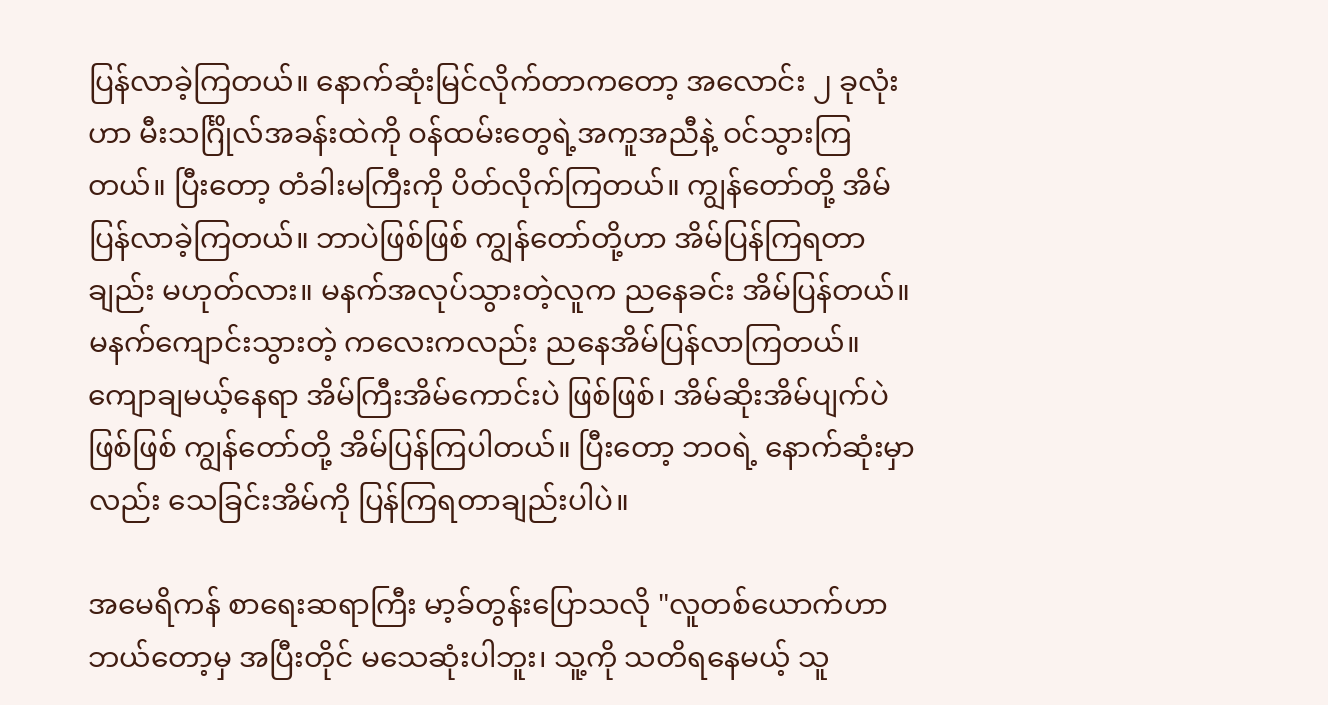ပြန်လာခဲ့ကြတယ်။ နောက်ဆုံးမြင်လိုက်တာကတော့ အလောင်း ၂ ခုလုံးဟာ မီးသင်္ဂြိုလ်အခန်းထဲကို ဝန်ထမ်းတွေရဲ့အကူအညီနဲ့ ဝင်သွားကြတယ်။ ပြီးတော့ တံခါးမကြီးကို ပိတ်လိုက်ကြတယ်။ ကျွန်တော်တို့ အိမ်ပြန်လာခဲ့ကြတယ်။ ဘာပဲဖြစ်ဖြစ် ကျွန်တော်တို့ဟာ အိမ်ပြန်ကြရတာချည်း မဟုတ်လား။ မနက်အလုပ်သွားတဲ့လူက ညနေခင်း အိမ်ပြန်တယ်။ မနက်ကျောင်းသွားတဲ့ ကလေးကလည်း ညနေအိမ်ပြန်လာကြတယ်။ ကျောချမယ့်နေရာ အိမ်ကြီးအိမ်ကောင်းပဲ ဖြစ်ဖြစ်၊ အိမ်ဆိုးအိမ်ပျက်ပဲ ဖြစ်ဖြစ် ကျွန်တော်တို့ အိမ်ပြန်ကြပါတယ်။ ပြီးတော့ ဘဝရဲ့ နောက်ဆုံးမှာလည်း သေခြင်းအိမ်ကို ပြန်ကြရတာချည်းပါပဲ။

အမေရိကန် စာရေးဆရာကြီး မာ့ခ်တွန်းပြောသလို "လူတစ်ယောက်ဟာ ဘယ်တော့မှ အပြီးတိုင် မသေဆုံးပါဘူး၊ သူ့ကို သတိရနေမယ့် သူ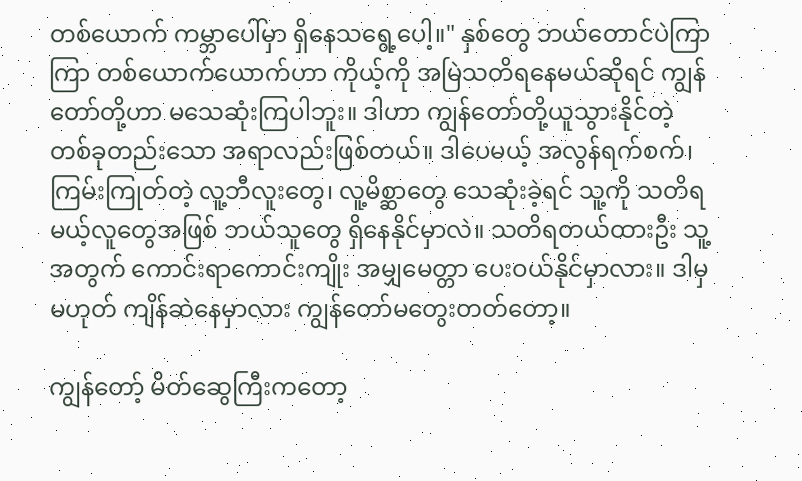တစ်ယောက် ကမ္ဘာပေါ်မှာ ရှိနေသရွေ့ပေါ့။" နှစ်တွေ ဘယ်တောင်ပဲကြာကြာ တစ်ယောက်ယောက်ဟာ ကိုယ့်ကို အမြဲသတိရနေမယ်ဆိုရင် ကျွန်တော်တို့ဟာ မသေဆုံးကြပါဘူး။ ဒါဟာ ကျွန်တော်တို့ယူသွားနိုင်တဲ့ တစ်ခုတည်းသော အရာလည်းဖြစ်တယ်။ ဒါပေမယ့် အလွန်ရက်စက်၊ ကြမ်းကြုတ်တဲ့ လူ့ဘီလူးတွေ၊ လူ့မိစ္ဆာတွေ သေဆုံးခဲ့ရင် သူ့ကို သတိရမယ့်လူတွေအဖြစ် ဘယ်သူတွေ ရှိနေနိုင်မှာလဲ။ သတိရတယ်ထားဦး သူ့အတွက် ကောင်းရာကောင်းကျိုး အမျှမေတ္တာ ပေးဝယ်နိုင်မှာလား။ ဒါမှမဟုတ် ကျိန်ဆဲနေမှာလား ကျွန်တော်မတွေးတတ်တော့။

ကျွန်တော့် မိတ်ဆွေကြီးကတော့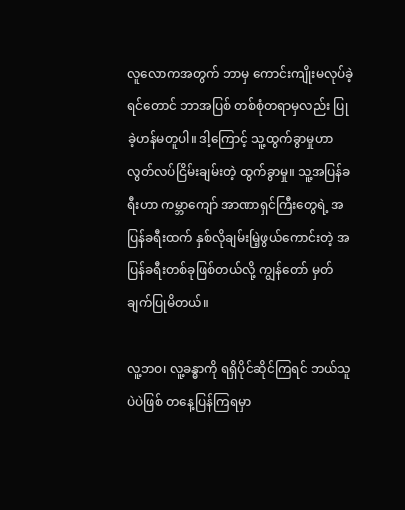လူလောကအတွက် ဘာမှ ကောင်းကျိုးမလုပ်ခဲ့ရင်တောင် ဘာအပြစ် တစ်စုံတရာမှလည်း ပြုခဲ့ဟန်မတူပါ။ ဒါ့ကြောင့် သူ့ထွက်ခွာမှုဟာ လွတ်လပ်ငြိမ်းချမ်းတဲ့ ထွက်ခွာမှု။ သူ့အပြန်ခရီးဟာ ကမ္ဘာကျော် အာဏာရှင်ကြီးတွေရဲ့ အပြန်ခရီးထက် နှစ်လိုချမ်းမြဲ့ဖွယ်ကောင်းတဲ့ အပြန်ခရီးတစ်ခုဖြစ်တယ်လို့ ကျွန်တော် မှတ်ချက်ပြုမိတယ်။

လူ့ဘဝ၊ လူ့ခန္ဓာကို ရရှိပိုင်ဆိုင်ကြရင် ဘယ်သူပဲပဲဖြစ် တနေ့ပြန်ကြရမှာ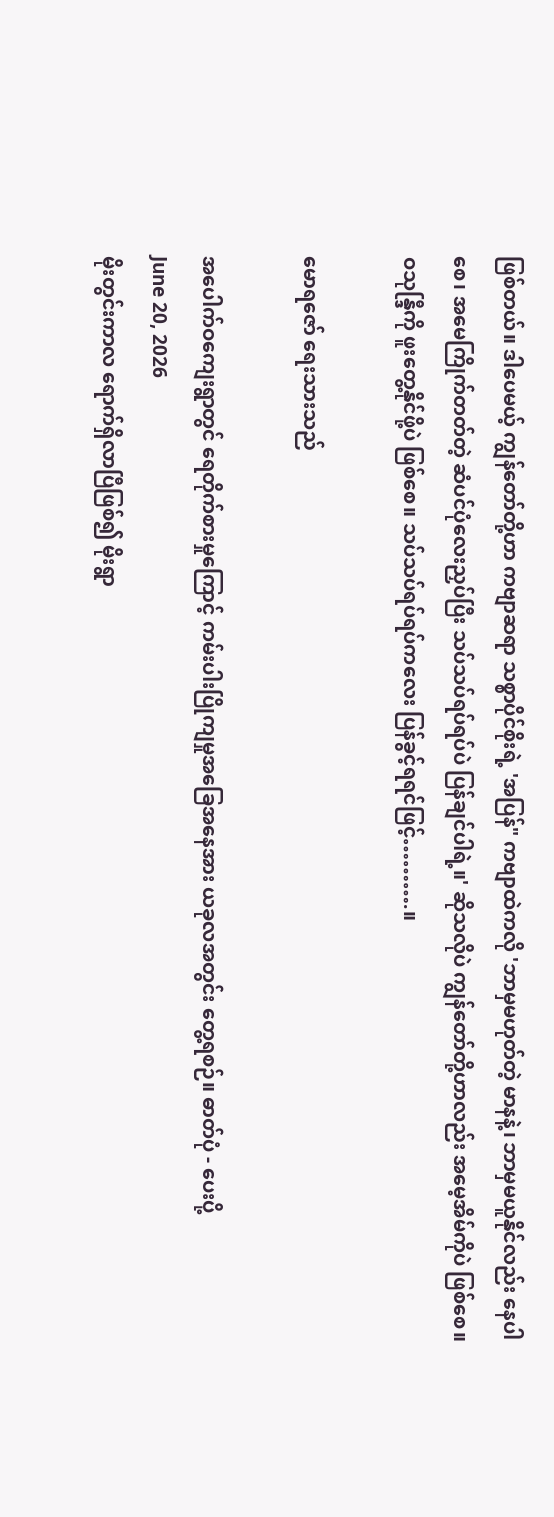ဖြစ်တယ်။ ဒါပေမယ့် ကျွန်တော်တို့ဟာ ကဗျာဆရာ သစ္စာပိုင်စိုးရဲ့ 'အပြန်" ကဗျာထဲကလို 'ဘာမှမဟုတ်တဲ့ မာနနဲ့၊ ဘာမှမယူနိုင်လည်း နေပါစေ၊ အမေကြိုက်တတ်တဲ့ ဆံပင်ပုံလေးညှပ်ပြီး သပ်သပ်ရပ်ရပ်ပဲ ပြန်ချင်ပါရဲ့။' ဆိုသလိုပဲ ကျွန်တော်တို့ဟာလည်း အမေ့အိမ်ကိုပဲ ဖြစ်စေ။ ဝသုန္ဒြီကို ဖူးတွေ့နိုင်ဖို့ပဲ ဖြစ်စေ။ သပ်သပ်ရပ်ရပ်ကလေး ပြန်ခွင့်ရရင်ဖြင့်……….။

မောရဇော် ရေးသားသည်

အပေါက်ဝကျေးရွာတွင် ရေတိုက်စားမှုကြောင့် ကမ်းပါးပြိုကျမှုအခြေအနေအား ယခုလအတွင်း တွေ့ရစဉ်။ ဓာတ်ပုံ - ပေးပို့
June 20, 2026
မိုးတွင်းကာလ ရောက်ရှိလာပြီဖြစ်၍ မိုးရွာ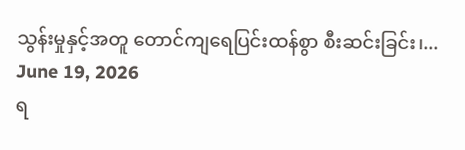သွန်းမှုနှင့်အတူ တောင်ကျရေပြင်းထန်စွာ စီးဆင်းခြင်း၊...
June 19, 2026
ရ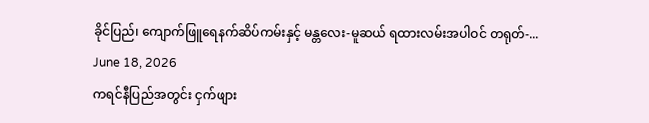ခိုင်ပြည်၊ ကျောက်ဖြူရေနက်ဆိပ်ကမ်းနှင့် မန္တလေး-မူဆယ် ရထားလမ်းအပါဝင် တရုတ်-...
June 18, 2026
ကရင်နီပြည်အတွင်း ငှက်ဖျား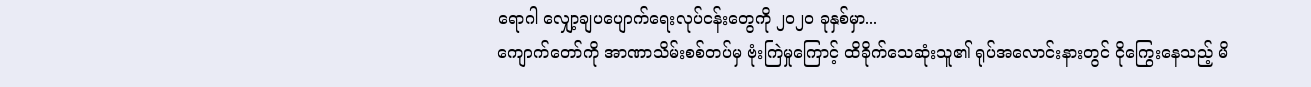ရောဂါ လျှော့ချပပျောက်ရေးလုပ်ငန်းတွေကို ၂၀၂၀ ခုနှစ်မှာ...
ကျောက်တော်ကို အာဏာသိမ်းစစ်တပ်မှ ဗုံးကြဲမှုကြောင့် ထိခိုက်သေဆုံးသူ၏ ရုပ်အလောင်းနားတွင် ငိုကြွေးနေသည့် မိ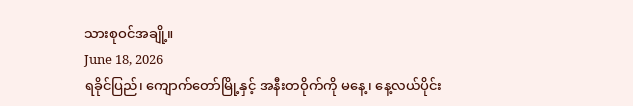သားစုဝင်အချို့။
June 18, 2026
ရခိုင်ပြည်၊ ကျောက်တော်မြို့နှင့် အနီးတဝိုက်ကို မနေ့၊ နေ့လယ်ပိုင်း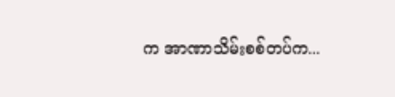က အာဏာသိမ်းစစ်တပ်က...